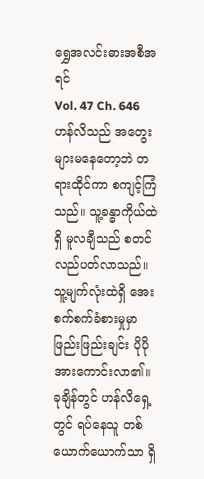ရွှေအလင်းဓားအစီအရင်
Vol. 47 Ch. 646
ဟန်လိသည် အတွေးများမနေတော့ဘဲ တရားထိုင်ကာ စကျင့်ကြံသည်။ သူ့ခန္ဓာကိုယ်ထဲရှိ မူလချီသည် စတင်လည်ပတ်လာသည်။ သူ့မျက်လုံးထဲရှိ အေးစက်စက်ခံစားမှုမှာ ဖြည်းဖြည်းချင်း ပိုပိုအားကောင်းလာ၏။ ခုချိန်တွင် ဟန်လိရှေ့တွင် ရပ်နေသူ တစ်ယောက်ယောက်သာ ရှိ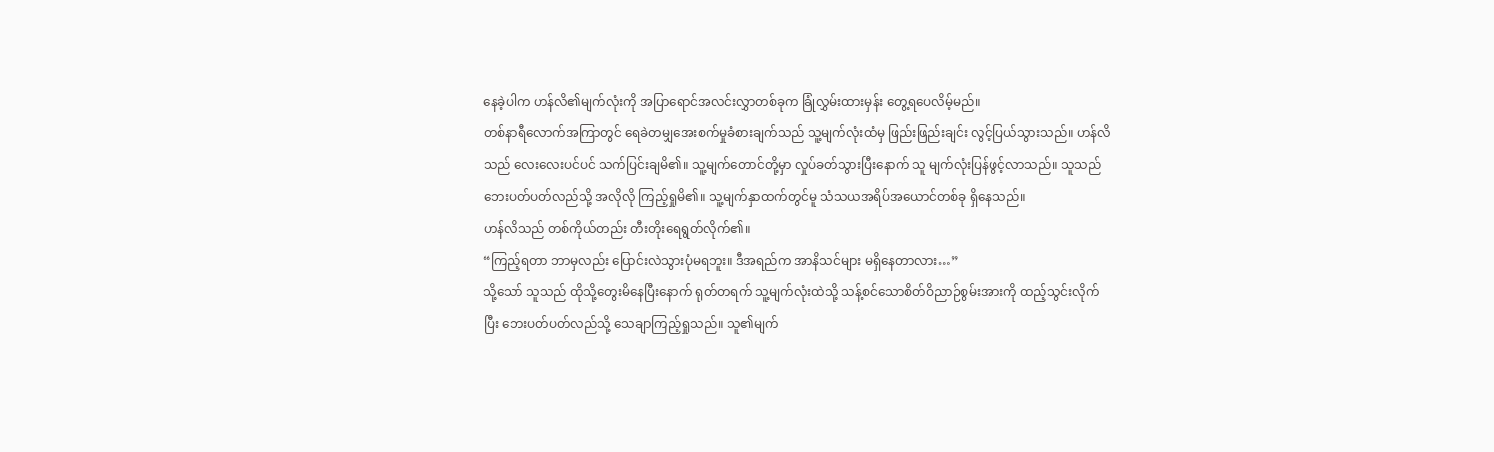နေခဲ့ပါက ဟန်လိ၏မျက်လုံးကို အပြာရောင်အလင်းလွှာတစ်ခုက ခြုံလွှမ်းထားမှန်း တွေ့ရပေလိမ့်မည်။
တစ်နာရီလောက်အကြာတွင် ရေခဲတမျှအေးစက်မှုခံစားချက်သည် သူ့မျက်လုံးထံမှ ဖြည်းဖြည်းချင်း လွင့်ပြယ်သွားသည်။ ဟန်လိသည် လေးလေးပင်ပင် သက်ပြင်းချမိ၏။ သူ့မျက်တောင်တို့မှာ လှုပ်ခတ်သွားပြီးနောက် သူ မျက်လုံးပြန်ဖွင့်လာသည်။ သူသည် ဘေးပတ်ပတ်လည်သို့ အလိုလို ကြည့်ရှုမိ၏။ သူ့မျက်နှာထက်တွင်မူ သံသယအရိပ်အယောင်တစ်ခု ရှိနေသည်။
ဟန်လိသည် တစ်ကိုယ်တည်း တီးတိုးရေရွတ်လိုက်၏။
“ကြည့်ရတာ ဘာမှလည်း ပြောင်းလဲသွားပုံမရဘူး။ ဒီအရည်က အာနိသင်များ မရှိနေတာလား…”
သို့သော် သူသည် ထိုသို့တွေးမိနေပြီးနောက် ရုတ်တရက် သူ့မျက်လုံးထဲသို့ သန့်စင်သောစိတ်ဝိညာဉ်စွမ်းအားကို ထည့်သွင်းလိုက်ပြီး ဘေးပတ်ပတ်လည်သို့ သေချာကြည့်ရှုသည်။ သူ၏မျက်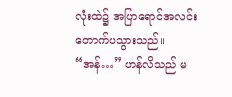လုံးထဲ၌ အပြာရောင်အလင်း တောက်ပသွားသည်။
“အန်…” ဟန်လိသည် မ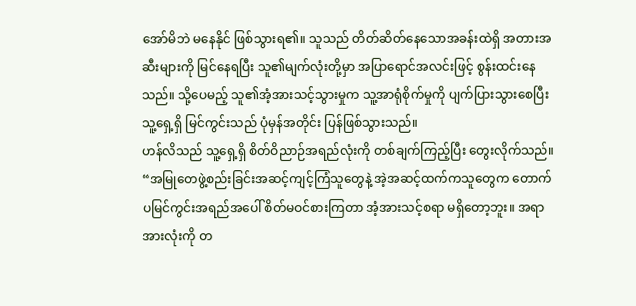အော်မိဘဲ မနေနိုင် ဖြစ်သွားရ၏။ သူသည် တိတ်ဆိတ်နေသောအခန်းထဲရှိ အတားအဆီးများကို မြင်နေရပြီး သူ၏မျက်လုံးတို့မှာ အပြာရောင်အလင်းဖြင့် စွန်းထင်းနေသည်။ သို့ပေမည့် သူ၏အံ့အားသင့်သွားမှုက သူ့အာရုံစိုက်မှုကို ပျက်ပြားသွားစေပြီး သူ့ရှေ့ရှိ မြင်ကွင်းသည် ပုံမှန်အတိုင်း ပြန်ဖြစ်သွားသည်။
ဟန်လိသည် သူ့ရှေ့ရှိ စိတ်ဝိညာဉ်အရည်လုံးကို တစ်ချက်ကြည့်ပြီး တွေးလိုက်သည်။
“အမြုတေဖွဲ့စည်းခြင်းအဆင့်ကျင့်ကြံသူတွေနဲ့ အဲ့အဆင့်ထက်ကသူတွေက တောက်ပမြင်ကွင်းအရည်အပေါ် စိတ်မဝင်စားကြတာ အံ့အားသင့်စရာ မရှိတော့ဘူး။ အရာအားလုံးကို တ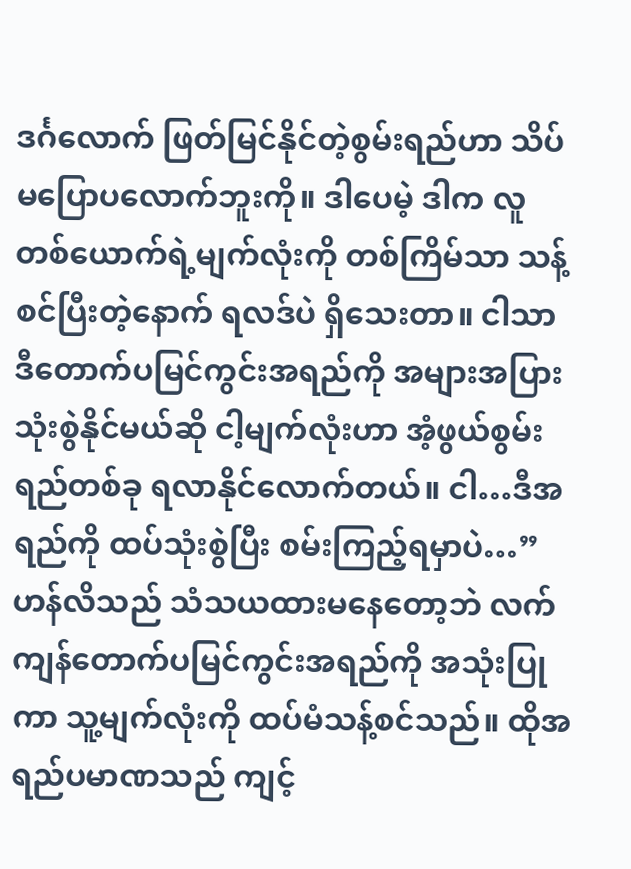ဒင်္ဂလောက် ဖြတ်မြင်နိုင်တဲ့စွမ်းရည်ဟာ သိပ်မပြောပလောက်ဘူးကို။ ဒါပေမဲ့ ဒါက လူတစ်ယောက်ရဲ့မျက်လုံးကို တစ်ကြိမ်သာ သန့်စင်ပြီးတဲ့နောက် ရလဒ်ပဲ ရှိသေးတာ။ ငါသာ ဒီတောက်ပမြင်ကွင်းအရည်ကို အများအပြား သုံးစွဲနိုင်မယ်ဆို ငါ့မျက်လုံးဟာ အံ့ဖွယ်စွမ်းရည်တစ်ခု ရလာနိုင်လောက်တယ်။ ငါ…ဒီအရည်ကို ထပ်သုံးစွဲပြီး စမ်းကြည့်ရမှာပဲ…”
ဟန်လိသည် သံသယထားမနေတော့ဘဲ လက်ကျန်တောက်ပမြင်ကွင်းအရည်ကို အသုံးပြုကာ သူ့မျက်လုံးကို ထပ်မံသန့်စင်သည်။ ထိုအရည်ပမာဏသည် ကျင့်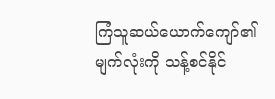ကြံသူဆယ်ယောက်ကျော်၏မျက်လုံးကို သန့်စင်နိုင်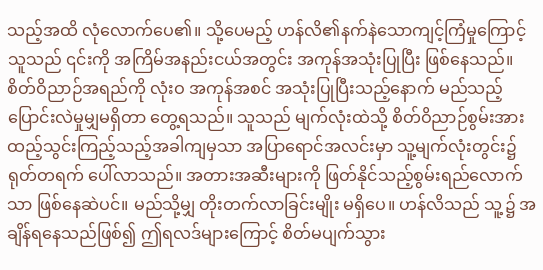သည့်အထိ လုံလောက်ပေ၏။ သို့ပေမည့် ဟန်လိ၏နက်နဲသောကျင့်ကြံမှုကြောင့် သူသည် ၎င်းကို အကြိမ်အနည်းငယ်အတွင်း အကုန်အသုံးပြုပြီး ဖြစ်နေသည်။
စိတ်ဝိညာဉ်အရည်ကို လုံးဝ အကုန်အစင် အသုံးပြုပြီးသည့်နောက် မည်သည့်ပြောင်းလဲမှုမျှမရှိတာ တွေ့ရသည်။ သူသည် မျက်လုံးထဲသို့ စိတ်ဝိညာဉ်စွမ်းအား ထည့်သွင်းကြည့်သည့်အခါကျမှသာ အပြာရောင်အလင်းမှာ သူ့မျက်လုံးတွင်း၌ ရုတ်တရက် ပေါ်လာသည်။ အတားအဆီးများကို ဖြတ်နိုင်သည့်စွမ်းရည်လောက်သာ ဖြစ်နေဆဲပင်။ မည်သို့မျှ တိုးတက်လာခြင်းမျိုး မရှိပေ။ ဟန်လိသည် သူ့၌ အချိန်ရနေသည်ဖြစ်၍ ဤရလဒ်များကြောင့် စိတ်မပျက်သွား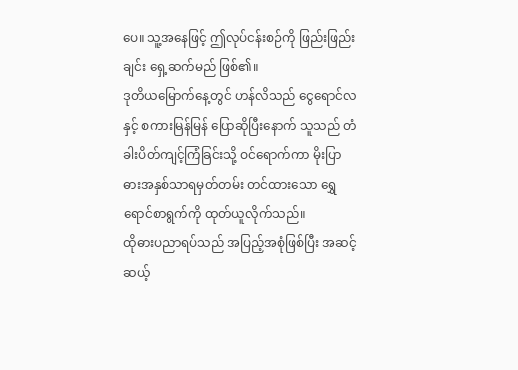ပေ။ သူ့အနေဖြင့် ဤလုပ်ငန်းစဉ်ကို ဖြည်းဖြည်းချင်း ရှေ့ဆက်မည် ဖြစ်၏။
ဒုတိယမြောက်နေ့တွင် ဟန်လိသည် ငွေရောင်လနှင့် စကားမြန်မြန် ပြောဆိုပြီးနောက် သူသည် တံခါးပိတ်ကျင့်ကြံခြင်းသို့ ဝင်ရောက်ကာ မိုးပြာဓားအနှစ်သာရမှတ်တမ်း တင်ထားသော ရွှေရောင်စာရွက်ကို ထုတ်ယူလိုက်သည်။
ထိုဓားပညာရပ်သည် အပြည့်အစုံဖြစ်ပြီး အဆင့်ဆယ့်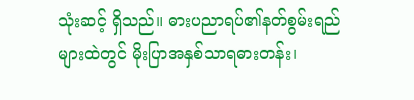သုံးဆင့် ရှိသည်။ ဓားပညာရပ်၏နတ်စွမ်းရည်များထဲတွင် မိုးပြာအနှစ်သာရဓားတန်း၊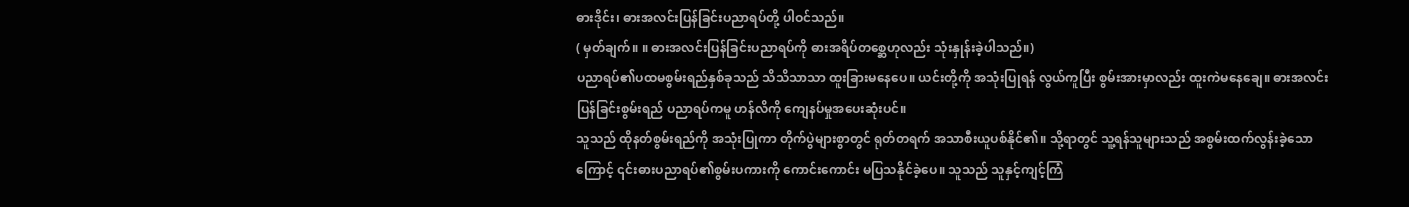ဓားဒိုင်း၊ ဓားအလင်းပြန်ခြင်းပညာရပ်တို့ ပါဝင်သည်။
( မှတ်ချက်။ ။ ဓားအလင်းပြန်ခြင်းပညာရပ်ကို ဓားအရိပ်တစ္ဆေဟုလည်း သုံးနှုန်းခဲ့ပါသည်။)
ပညာရပ်၏ပထမစွမ်းရည်နှစ်ခုသည် သိသိသာသာ ထူးခြားမနေပေ။ ယင်းတို့ကို အသုံးပြုရန် လွယ်ကူပြီး စွမ်းအားမှာလည်း ထူးကဲမနေချေ။ ဓားအလင်းပြန်ခြင်းစွမ်းရည် ပညာရပ်ကမူ ဟန်လိကို ကျေနပ်မှုအပေးဆုံးပင်။
သူသည် ထိုနတ်စွမ်းရည်ကို အသုံးပြုကာ တိုက်ပွဲများစွာတွင် ရုတ်တရက် အသာစီးယူပစ်နိုင်၏။ သို့ရာတွင် သူ့ရန်သူများသည် အစွမ်းထက်လွန်းခဲ့သောကြောင့် ၎င်းဓားပညာရပ်၏စွမ်းပကားကို ကောင်းကောင်း မပြသနိုင်ခဲ့ပေ။ သူသည် သူနှင့်ကျင့်ကြံ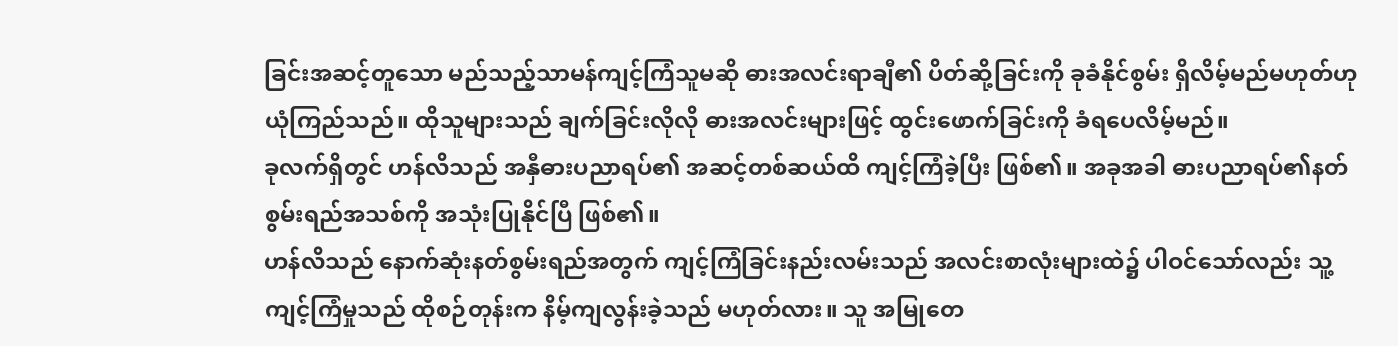ခြင်းအဆင့်တူသော မည်သည့်သာမန်ကျင့်ကြံသူမဆို ဓားအလင်းရာချီ၏ ပိတ်ဆို့ခြင်းကို ခုခံနိုင်စွမ်း ရှိလိမ့်မည်မဟုတ်ဟု ယုံကြည်သည်။ ထိုသူများသည် ချက်ခြင်းလိုလို ဓားအလင်းများဖြင့် ထွင်းဖောက်ခြင်းကို ခံရပေလိမ့်မည်။
ခုလက်ရှိတွင် ဟန်လိသည် အနှီဓားပညာရပ်၏ အဆင့်တစ်ဆယ်ထိ ကျင့်ကြံခဲ့ပြီး ဖြစ်၏။ အခုအခါ ဓားပညာရပ်၏နတ်စွမ်းရည်အသစ်ကို အသုံးပြုနိုင်ပြီ ဖြစ်၏။
ဟန်လိသည် နောက်ဆုံးနတ်စွမ်းရည်အတွက် ကျင့်ကြံခြင်းနည်းလမ်းသည် အလင်းစာလုံးများထဲ၌ ပါဝင်သော်လည်း သူ့ကျင့်ကြံမှုသည် ထိုစဉ်တုန်းက နိမ့်ကျလွန်းခဲ့သည် မဟုတ်လား။ သူ အမြုတေ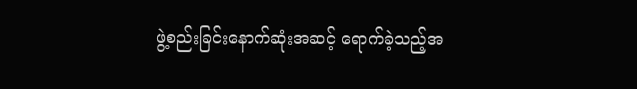ဖွဲ့စည်းခြင်းနောက်ဆုံးအဆင့် ရောက်ခဲ့သည့်အ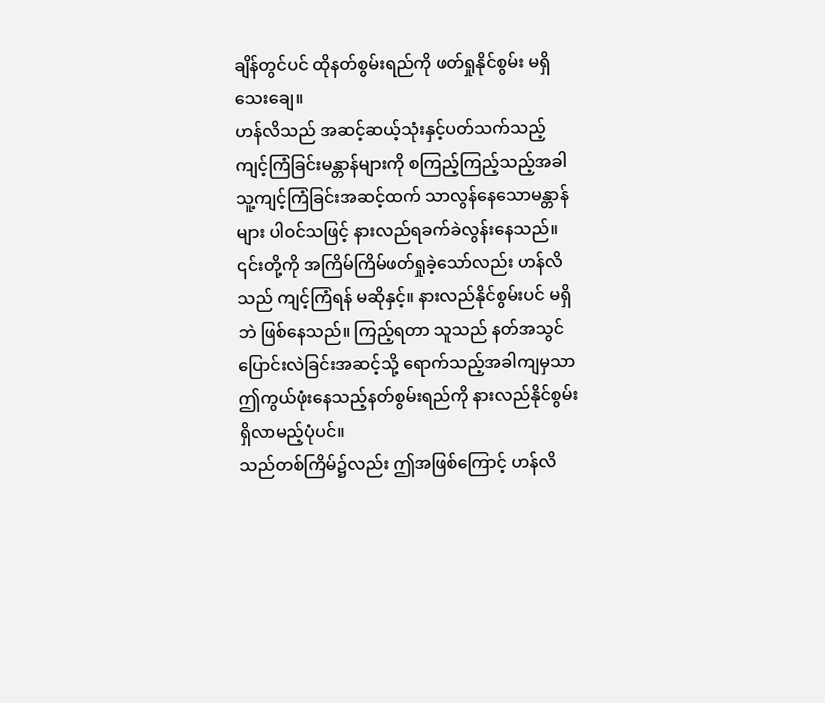ချိန်တွင်ပင် ထိုနတ်စွမ်းရည်ကို ဖတ်ရှုနိုင်စွမ်း မရှိသေးချေ။
ဟန်လိသည် အဆင့်ဆယ့်သုံးနှင့်ပတ်သက်သည့် ကျင့်ကြံခြင်းမန္တာန်များကို စကြည့်ကြည့်သည့်အခါ သူ့ကျင့်ကြံခြင်းအဆင့်ထက် သာလွန်နေသောမန္တာန်များ ပါဝင်သဖြင့် နားလည်ရခက်ခဲလွန်းနေသည်။ ၎င်းတို့ကို အကြိမ်ကြိမ်ဖတ်ရှုခဲ့သော်လည်း ဟန်လိသည် ကျင့်ကြံရန် မဆိုနှင့်။ နားလည်နိုင်စွမ်းပင် မရှိဘဲ ဖြစ်နေသည်။ ကြည့်ရတာ သူသည် နတ်အသွင်ပြောင်းလဲခြင်းအဆင့်သို့ ရောက်သည့်အခါကျမှသာ ဤကွယ်ဖုံးနေသည့်နတ်စွမ်းရည်ကို နားလည်နိုင်စွမ်း ရှိလာမည့်ပုံပင်။
သည်တစ်ကြိမ်၌လည်း ဤအဖြစ်ကြောင့် ဟန်လိ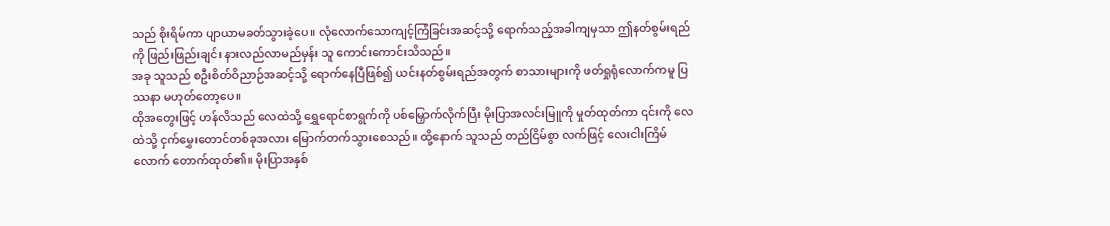သည် စိုးရိမ်ကာ ပျာယာမခတ်သွားခဲ့ပေ။ လုံလောက်သောကျင့်ကြံခြင်းအဆင့်သို့ ရောက်သည့်အခါကျမှသာ ဤနတ်စွမ်းရည်ကို ဖြည်းဖြည်းချင်း နားလည်လာမည်မှန်း သူ ကောင်းကောင်းသိသည်။
အခု သူသည် စဦးစိတ်ဝိညာဉ်အဆင့်သို့ ရောက်နေပြီဖြစ်၍ ယင်းနတ်စွမ်းရည်အတွက် စာသားများကို ဖတ်ရှုရုံလောက်ကမူ ပြဿနာ မဟုတ်တော့ပေ။
ထိုအတွေးဖြင့် ဟန်လိသည် လေထဲသို့ ရွှေရောင်စာရွက်ကို ပစ်မြှောက်လိုက်ပြီး မိုးပြာအလင်းမြူကို မှုတ်ထုတ်ကာ ၎င်းကို လေထဲသို့ ငှက်မွှေးတောင်တစ်ခုအလား မြောက်တက်သွားစေသည်။ ထို့နောက် သူသည် တည်ငြိမ်စွာ လက်ဖြင့် လေးငါးကြိမ်လောက် တောက်ထုတ်၏။ မိုးပြာအနှစ်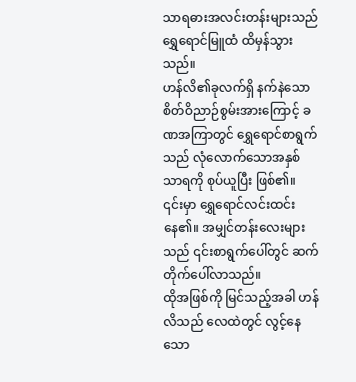သာရဓားအလင်းတန်းများသည် ရွှေရောင်မြူထံ ထိမှန်သွားသည်။
ဟန်လိ၏ခုလက်ရှိ နက်နဲသောစိတ်ဝိညာဉ်စွမ်းအားကြောင့် ခဏအကြာတွင် ရွှေရောင်စာရွက်သည် လုံလောက်သောအနှစ်သာရကို စုပ်ယူပြီး ဖြစ်၏။ ၎င်းမှာ ရွှေရောင်လင်းထင်းနေ၏။ အမျှင်တန်းလေးများသည် ၎င်းစာရွက်ပေါ်တွင် ဆက်တိုက်ပေါ်လာသည်။
ထိုအဖြစ်ကို မြင်သည့်အခါ ဟန်လိသည် လေထဲတွင် လွင့်နေသော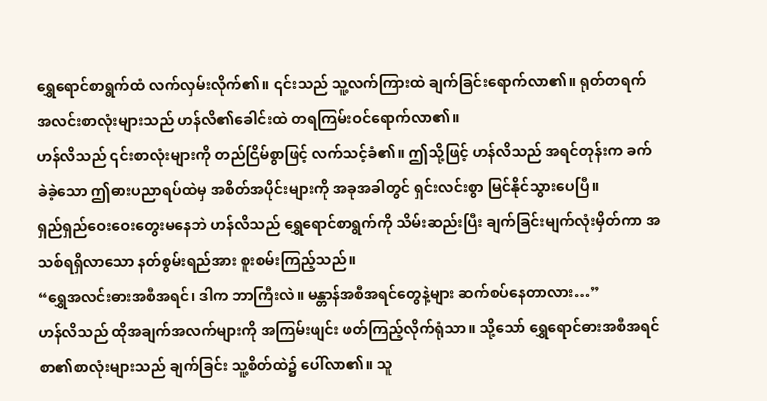ရွှေရောင်စာရွက်ထံ လက်လှမ်းလိုက်၏။ ၎င်းသည် သူ့လက်ကြားထဲ ချက်ခြင်းရောက်လာ၏။ ရုတ်တရက် အလင်းစာလုံးများသည် ဟန်လိ၏ခေါင်းထဲ တရကြမ်းဝင်ရောက်လာ၏။
ဟန်လိသည် ၎င်းစာလုံးများကို တည်ငြိမ်စွာဖြင့် လက်သင့်ခံ၏။ ဤသို့ဖြင့် ဟန်လိသည် အရင်တုန်းက ခက်ခဲခဲ့သော ဤဓားပညာရပ်ထဲမှ အစိတ်အပိုင်းများကို အခုအခါတွင် ရှင်းလင်းစွာ မြင်နိုင်သွားပေပြီ။
ရှည်ရှည်ဝေးဝေးတွေးမနေဘဲ ဟန်လိသည် ရွှေရောင်စာရွက်ကို သိမ်းဆည်းပြီး ချက်ခြင်းမျက်လုံးမှိတ်ကာ အသစ်ရရှိလာသော နတ်စွမ်းရည်အား စူးစမ်းကြည့်သည်။
“ရွှေအလင်းဓားအစီအရင်၊ ဒါက ဘာကြီးလဲ။ မန္တာန်အစီအရင်တွေနဲ့များ ဆက်စပ်နေတာလား…”
ဟန်လိသည် ထိုအချက်အလက်များကို အကြမ်းဖျင်း ဖတ်ကြည့်လိုက်ရုံသာ။ သို့သော် ရွှေရောင်ဓားအစီအရင်စာ၏စာလုံးများသည် ချက်ခြင်း သူ့စိတ်ထဲ၌ ပေါ်လာ၏။ သူ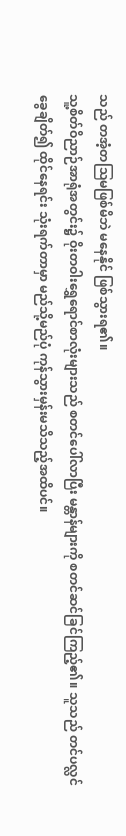သည် တအံ့တဩမဖြစ်မိဘဲ မနေနိုင် ဖြစ်သွားရ၏။
သူ့စိတ်ဝိညာဉ်အာရုံအတွင်း၌ ဝိုးတဝါးရွှေရောင်စာလုံးများသည် စတင်ပေါ်လာပြီး မန္တာန်များကို စတင်ဆင်ခြင်ကြည့်၏။ သူသည် တင်ပလ္လင်ခွေချိတ်၍ ထိုင်နေရင်း သုံးရက်တာမှာ မည်သို့မည်ပုံ ကုန်သွားမှန်းမသိသည့်အထိပင်။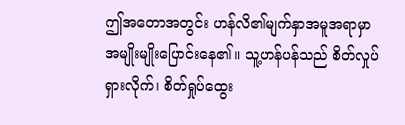ဤအတောအတွင်း ဟန်လိ၏မျက်နှာအမူအရာမှာ အမျိုးမျိုးပြောင်းနေ၏။ သူ့ဟန်ပန်သည် စိတ်လှုပ်ရှားလိုက်၊ စိတ်ရှုပ်ထွေး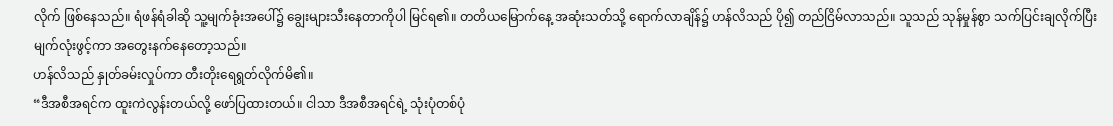လိုက် ဖြစ်နေသည်။ ရံဖန်ရံခါဆို သူ့မျက်ခုံးအပေါ်၌ ချွေးများသီးနေတာကိုပါ မြင်ရ၏။ တတိယမြောက်နေ့ အဆုံးသတ်သို့ ရောက်လာချိန်၌ ဟန်လိသည် ပို၍ တည်ငြိမ်လာသည်။ သူသည် သုန်မှုန်စွာ သက်ပြင်းချလိုက်ပြီး မျက်လုံးဖွင့်ကာ အတွေးနက်နေတော့သည်။
ဟန်လိသည် နှုတ်ခမ်းလှုပ်ကာ တီးတိုးရေရွတ်လိုက်မိ၏။
“ဒီအစီအရင်က ထူးကဲလွန်းတယ်လို့ ဖော်ပြထားတယ်။ ငါသာ ဒီအစီအရင်ရဲ့ သုံးပုံတစ်ပုံ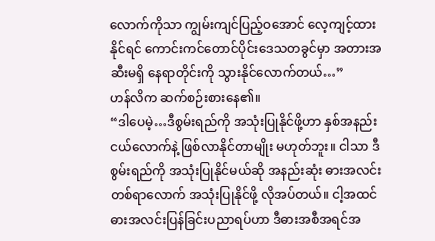လောက်ကိုသာ ကျွမ်းကျင်ပြည့်ဝအောင် လေ့ကျင့်ထားနိုင်ရင် ကောင်းကင်တောင်ပိုင်းဒေသတခွင်မှာ အတားအဆီးမရှိ နေရာတိုင်းကို သွားနိုင်လောက်တယ်…”
ဟန်လိက ဆက်စဉ်းစားနေ၏။
“ဒါပေမဲ့…ဒီစွမ်းရည်ကို အသုံးပြုနိုင်ဖို့ဟာ နှစ်အနည်းငယ်လောက်နဲ့ ဖြစ်လာနိုင်တာမျိုး မဟုတ်ဘူး။ ငါသာ ဒီစွမ်းရည်ကို အသုံးပြုနိုင်မယ်ဆို အနည်းဆုံး ဓားအလင်းတစ်ရာလောက် အသုံးပြုနိုင်ဖို့ လိုအပ်တယ်။ ငါ့အထင် ဓားအလင်းပြန်ခြင်းပညာရပ်ဟာ ဒီဓားအစီအရင်အ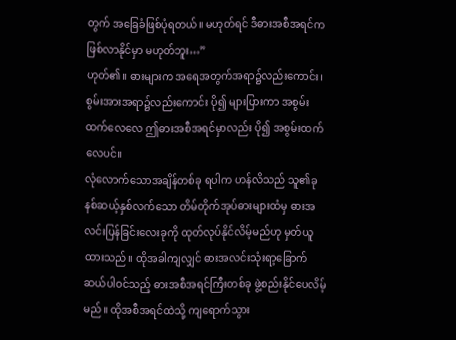တွက် အခြေခံဖြစ်ပုံရတယ်။ မဟုတ်ရင် ဒီဓားအစီအရင်က ဖြစ်လာနိုင်မှာ မဟုတ်ဘူး…”
ဟုတ်၏။ ဓားများက အရေအတွက်အရာ၌လည်းကောင်း၊ စွမ်းအားအရာ၌လည်းကောင်း ပို၍ များပြားကာ အစွမ်းထက်လေလေ ဤဓားအစီအရင်မှာလည်း ပို၍ အစွမ်းထက်လေပင်။
လုံလောက်သောအချိန်တစ်ခု ရပါက ဟန်လိသည် သူ၏ခုနစ်ဆယ့်နှစ်လက်သော တိမ်တိုက်အုပ်ဓားများထံမှ ဓားအလင်းပြန်ခြင်းလေးခုကို ထုတ်လုပ်နိုင်လိမ့်မည်ဟု မှတ်ယူထားသည်။ ထိုအခါကျလျှင် ဓားအလင်းသုံးရာ့ခြောက်ဆယ်ပါဝင်သည့် ဓားအစီအရင်ကြီးတစ်ခု ဖွဲ့စည်းနိုင်ပေလိမ့်မည်။ ထိုအစီအရင်ထဲသို့ ကျရောက်သွား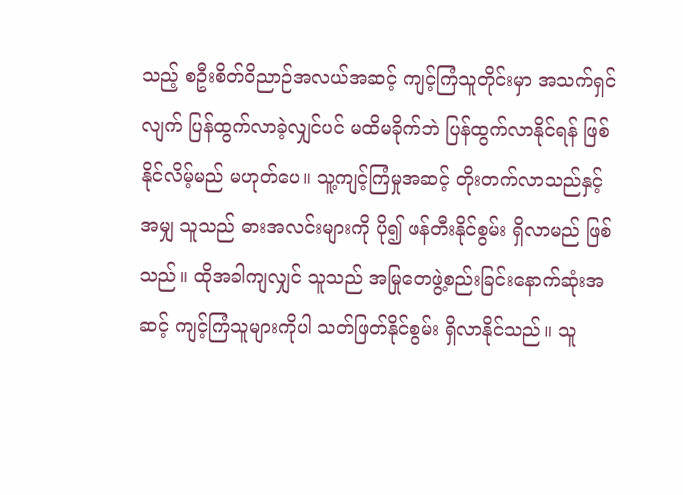သည့် စဦးစိတ်ဝိညာဉ်အလယ်အဆင့် ကျင့်ကြံသူတိုင်းမှာ အသက်ရှင်လျက် ပြန်ထွက်လာခဲ့လျှင်ပင် မထိမခိုက်ဘဲ ပြန်ထွက်လာနိုင်ရန် ဖြစ်နိုင်လိမ့်မည် မဟုတ်ပေ။ သူ့ကျင့်ကြံမှုအဆင့် တိုးတက်လာသည်နှင့်အမျှ သူသည် ဓားအလင်းများကို ပို၍ ဖန်တီးနိုင်စွမ်း ရှိလာမည် ဖြစ်သည်။ ထိုအခါကျလျှင် သူသည် အမြုတေဖွဲ့စည်းခြင်းနောက်ဆုံးအဆင့် ကျင့်ကြံသူများကိုပါ သတ်ဖြတ်နိုင်စွမ်း ရှိလာနိုင်သည်။ သူ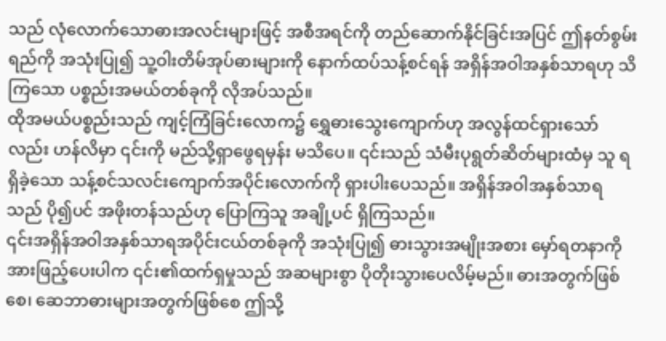သည် လုံလောက်သောဓားအလင်းများဖြင့် အစီအရင်ကို တည်ဆောက်နိုင်ခြင်းအပြင် ဤနတ်စွမ်းရည်ကို အသုံးပြု၍ သူ့ဝါးတိမ်အုပ်ဓားများကို နောက်ထပ်သန့်စင်ရန် အရှိန်အဝါအနှစ်သာရဟု သိကြသော ပစ္စည်းအမယ်တစ်ခုကို လိုအပ်သည်။
ထိုအမယ်ပစ္စည်းသည် ကျင့်ကြံခြင်းလောက၌ ရွှေဓားသွေးကျောက်ဟု အလွန်ထင်ရှားသော်လည်း ဟန်လိမှာ ၎င်းကို မည်သို့ရှာဖွေရမှန်း မသိပေ။ ၎င်းသည် သံမီးပုရွတ်ဆိတ်များထံမှ သူ ရရှိခဲ့သော သန့်စင်သလင်းကျောက်အပိုင်းလောက်ကို ရှားပါးပေသည်။ အရှိန်အဝါအနှစ်သာရသည် ပို၍ပင် အဖိုးတန်သည်ဟု ပြောကြသူ အချို့ပင် ရှိကြသည်။
၎င်းအရှိန်အဝါအနှစ်သာရအပိုင်းငယ်တစ်ခုကို အသုံးပြု၍ ဓားသွားအမျိုးအစား မှော်ရတနာကို အားဖြည့်ပေးပါက ၎င်း၏ထက်ရှမှုသည် အဆများစွာ ပိုတိုးသွားပေလိမ့်မည်။ ဓားအတွက်ဖြစ်စေ၊ ဆေဘာဓားများအတွက်ဖြစ်စေ ဤသို့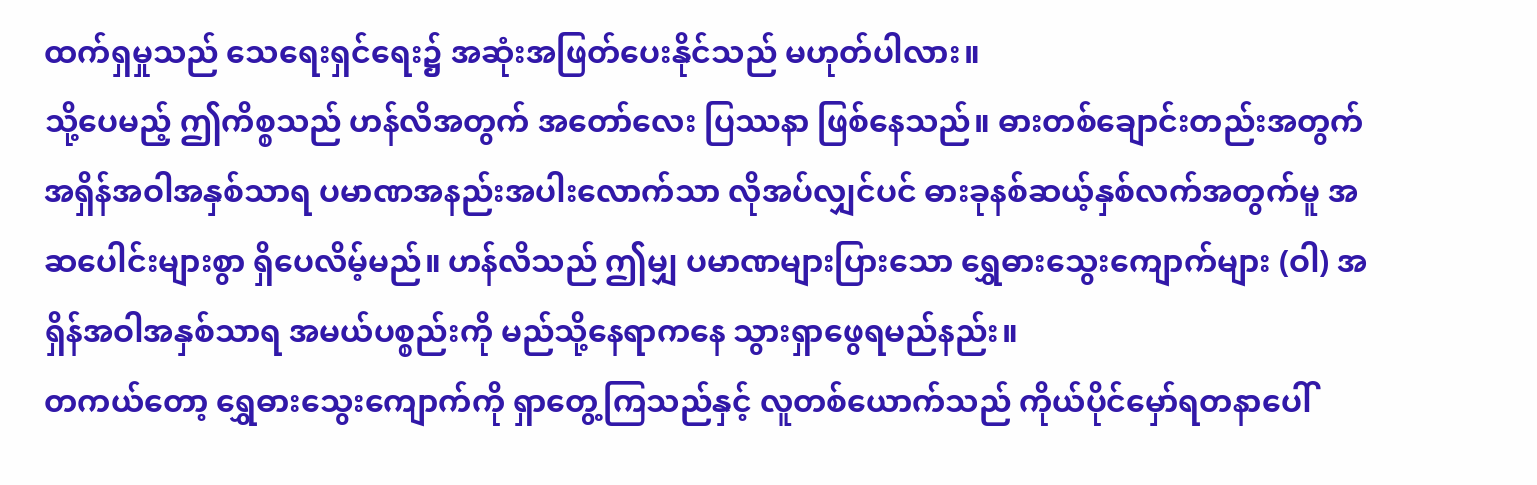ထက်ရှမှုသည် သေရေးရှင်ရေး၌ အဆုံးအဖြတ်ပေးနိုင်သည် မဟုတ်ပါလား။
သို့ပေမည့် ဤကိစ္စသည် ဟန်လိအတွက် အတော်လေး ပြဿနာ ဖြစ်နေသည်။ ဓားတစ်ချောင်းတည်းအတွက် အရှိန်အဝါအနှစ်သာရ ပမာဏအနည်းအပါးလောက်သာ လိုအပ်လျှင်ပင် ဓားခုနစ်ဆယ့်နှစ်လက်အတွက်မူ အဆပေါင်းများစွာ ရှိပေလိမ့်မည်။ ဟန်လိသည် ဤမျှ ပမာဏများပြားသော ရွှေဓားသွေးကျောက်များ (ဝါ) အရှိန်အဝါအနှစ်သာရ အမယ်ပစ္စည်းကို မည်သို့နေရာကနေ သွားရှာဖွေရမည်နည်း။
တကယ်တော့ ရွှေဓားသွေးကျောက်ကို ရှာတွေ့ကြသည်နှင့် လူတစ်ယောက်သည် ကိုယ်ပိုင်မှော်ရတနာပေါ်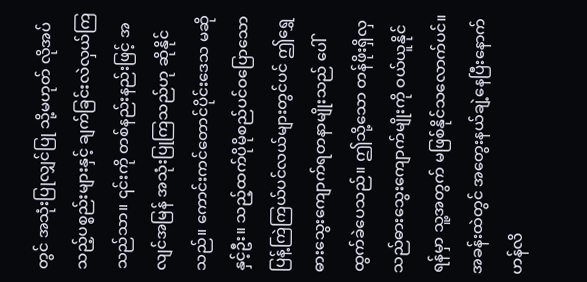တွင် အသုံးပြုလျှင်ပြု သို့မဟုတ် လိုအပ်သည့်ပစ္စည်းများနှင့် ချက်ခြင်းလဲလှယ်ကြသည်သာ။ ၎င်းကို တစ်နည်းနည်းဖြင့် အလျင်အမြန် အသုံးပြုကြသည်ဟု ဆိုနိုင်သည်။ ကောင်းကင်တောင်ပိုင်းဒေသ မဆိုနှင့်ဦး။ သည့်ထက်ပိုမိုစည်ပင်ဝပြောသော ပြန့်ကြဲကြယ်ပင်လယ်များတွင်ပင် ဤရွှေဓားသွေးကျောက်ရတနာမျိုးသည် ပေါ်ထွက်ခဲပေသည်။ ဤသို့သော တန်ဖိုးရှိလှသည်ဓားသွေးကျောက်မျိုးကို ဝယ်ယူနိုင်ရန်မှာ သူ့အတွက် မဖြစ်နိုင်သလောက်ပင်။
အခန်းထဲတွင် အတွေးနယ်ချဲ့နေပြီးနောက် ဟန်လိ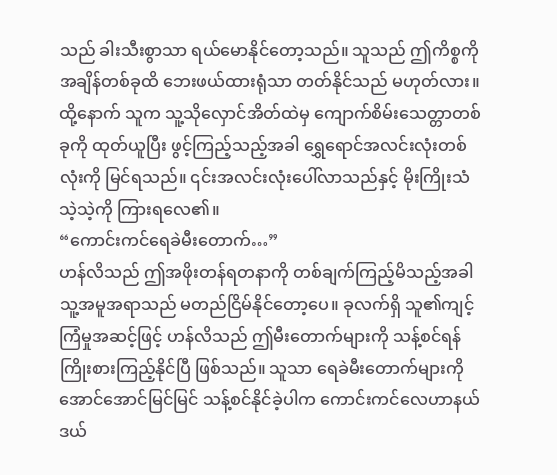သည် ခါးသီးစွာသာ ရယ်မောနိုင်တော့သည်။ သူသည် ဤကိစ္စကို အချိန်တစ်ခုထိ ဘေးဖယ်ထားရုံသာ တတ်နိုင်သည် မဟုတ်လား။ ထို့နောက် သူက သူ့သိုလှောင်အိတ်ထဲမှ ကျောက်စိမ်းသေတ္တာတစ်ခုကို ထုတ်ယူပြီး ဖွင့်ကြည့်သည့်အခါ ရွှေရောင်အလင်းလုံးတစ်လုံးကို မြင်ရသည်။ ၎င်းအလင်းလုံးပေါ်လာသည်နှင့် မိုးကြိုးသံ သဲ့သဲ့ကို ကြားရလေ၏။
“ကောင်းကင်ရေခဲမီးတောက်…”
ဟန်လိသည် ဤအဖိုးတန်ရတနာကို တစ်ချက်ကြည့်မိသည့်အခါ သူ့အမူအရာသည် မတည်ငြိမ်နိုင်တော့ပေ။ ခုလက်ရှိ သူ၏ကျင့်ကြံမှုအဆင့်ဖြင့် ဟန်လိသည် ဤမီးတောက်များကို သန့်စင်ရန် ကြိုးစားကြည့်နိုင်ပြီ ဖြစ်သည်။ သူသာ ရေခဲမီးတောက်များကို အောင်အောင်မြင်မြင် သန့်စင်နိုင်ခဲ့ပါက ကောင်းကင်လေဟာနယ်ဒယ်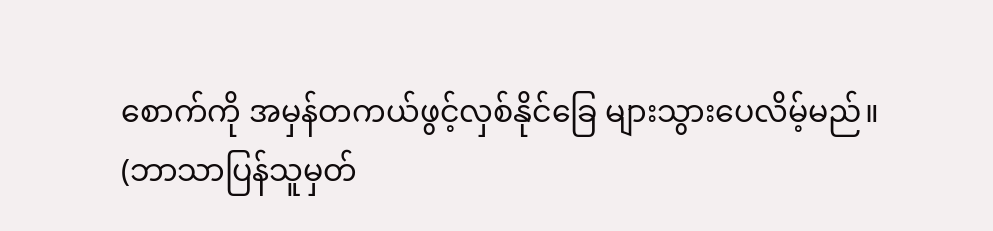စောက်ကို အမှန်တကယ်ဖွင့်လှစ်နိုင်ခြေ များသွားပေလိမ့်မည်။
(ဘာသာပြန်သူမှတ်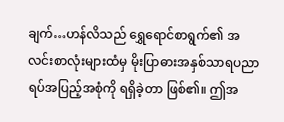ချက်…ဟန်လိသည် ရွှေရောင်စာရွက်၏ အလင်းစာလုံးများထံမှ မိုးပြာဓားအနှစ်သာရပညာရပ်အပြည့်အစုံကို ရရှိခဲ့တာ ဖြစ်၏။ ဤအ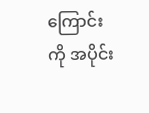ကြောင်းကို အပိုင်း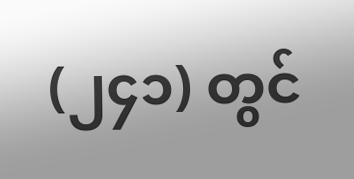(၂၄၁) တွင်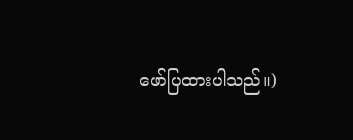ဖော်ပြထားပါသည်။)